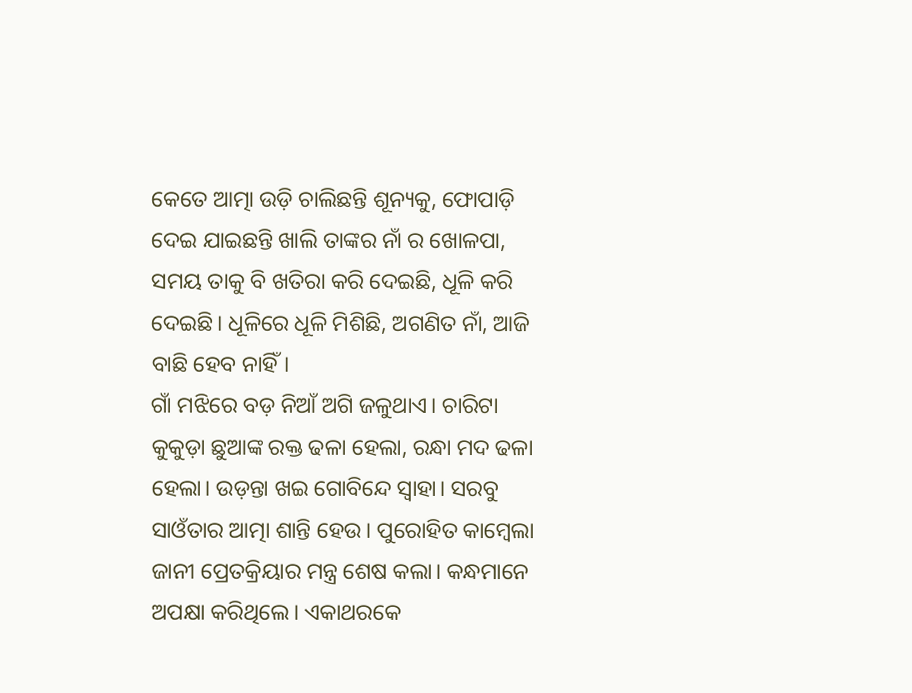କେତେ ଆତ୍ମା ଉଡ଼ି ଚାଲିଛନ୍ତି ଶୂନ୍ୟକୁ, ଫୋପାଡ଼ି ଦେଇ ଯାଇଛନ୍ତି ଖାଲି ତାଙ୍କର ନାଁ ର ଖୋଳପା, ସମୟ ତାକୁ ବି ଖତିରା କରି ଦେଇଛି, ଧୂଳି କରି ଦେଇଛି। ଧୂଳିରେ ଧୂଳି ମିଶିଛି, ଅଗଣିତ ନାଁ, ଆଜି ବାଛି ହେବ ନାହିଁ।
ଗାଁ ମଝିରେ ବଡ଼ ନିଆଁ ଅଗି ଜଳୁଥାଏ। ଚାରିଟା କୁକୁଡ଼ା ଛୁଆଙ୍କ ରକ୍ତ ଢଳା ହେଲା, ରନ୍ଧା ମଦ ଢଳା ହେଲା। ଉଡ଼ନ୍ତା ଖଇ ଗୋବିନ୍ଦେ ସ୍ୱାହା। ସରବୁ ସାଓଁତାର ଆତ୍ମା ଶାନ୍ତି ହେଉ। ପୁରୋହିତ କାମ୍ବେଲା ଜାନୀ ପ୍ରେତକ୍ରିୟାର ମନ୍ତ୍ର ଶେଷ କଲା। କନ୍ଧମାନେ ଅପକ୍ଷା କରିଥିଲେ। ଏକାଥରକେ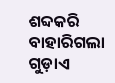ଶବ୍ଦକରି ବାହାରିଗଲା ଗୁଡ଼ାଏ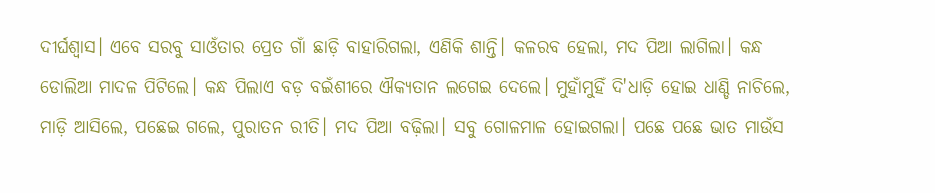ଦୀର୍ଘଶ୍ଵାସ। ଏବେ ସରବୁ ସାଓଁତାର ପ୍ରେତ ଗାଁ ଛାଡ଼ି ବାହାରିଗଲା, ଏଣିକି ଶାନ୍ତି। କଳରବ ହେଲା, ମଦ ପିଆ ଲାଗିଲା। କନ୍ଧ ଡୋଲିଆ ମାଦଳ ପିଟିଲେ। କନ୍ଧ ପିଲାଏ ବଡ଼ ବଇଁଶୀରେ ଐକ୍ୟତାନ ଲଗେଇ ଦେଲେ। ମୁହାଁମୁହିଁ ଦି'ଧାଡ଼ି ହୋଇ ଧାଣ୍ଡି ନାଚିଲେ, ମାଡ଼ି ଆସିଲେ, ପଛେଇ ଗଲେ, ପୁରାତନ ରୀତି। ମଦ ପିଆ ବଢ଼ିଲା। ସବୁ ଗୋଳମାଳ ହୋଇଗଲା। ପଛେ ପଛେ ଭାତ ମାଉଁସ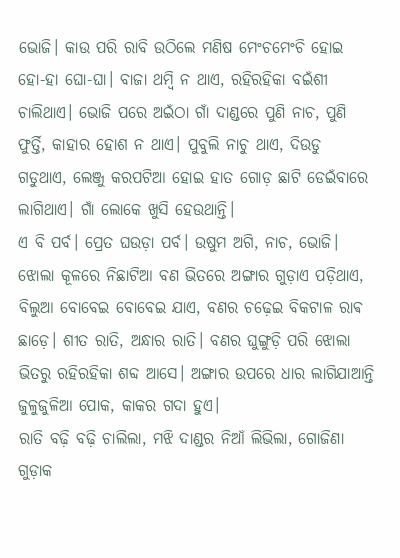ଭୋଜି। କାଉ ପରି ରାବି ଉଠିଲେ ମଣିଷ ମେଂଚମେଂଚି ହୋଇ ହୋ-ହା ଘୋ-ଘା। ବାଜା ଥମ୍ବି ନ ଥାଏ, ରହିରହିକା ବଇଁଶୀ ଚାଲିଥାଏ। ଭୋଜି ପରେ ଅଇଁଠା ଗାଁ ଦାଣ୍ଡରେ ପୁଣି ନାଚ, ପୁଣି ଫୁର୍ତ୍ତି, କାହାର ହୋଶ ନ ଥାଏ। ପୁବୁଲି ନାଚୁ ଥାଏ, ଦିଉଡୁ ଗଡୁଥାଏ, ଲେଞ୍ଜୁ କରପଟିଆ ହୋଇ ହାତ ଗୋଡ଼ ଛାଟି ଡେଇଁବାରେ ଲାଗିଥାଏ। ଗାଁ ଲୋକେ ଖୁସି ହେଉଥାନ୍ତି।
ଏ ବି ପର୍ବ। ପ୍ରେତ ଘଉଡ଼ା ପର୍ବ। ଉଷୁମ ଅଗି, ନାଚ, ଭୋଜି। ଝୋଲା କୂଳରେ ନିଛାଟିଆ ବଣ ଭିତରେ ଅଙ୍ଗାର ଗୁଡ଼ାଏ ପଡ଼ିଥାଏ, ବିଲୁଆ ବୋବେଇ ବୋବେଇ ଯାଏ, ବଣର ଚଢ଼େଇ ବିକଟାଳ ରାଵ ଛାଡ଼େ। ଶୀତ ରାତି, ଅନ୍ଧାର ରାତି। ବଣର ଘୁଙ୍ଗୁଡ଼ି ପରି ଝୋଲା ଭିତରୁ ରହିରହିକା ଶବ୍ଦ ଆସେ। ଅଙ୍ଗାର ଉପରେ ଧାର ଲାଗିଯାଆନ୍ତି ଜୁଳୁଜୁଳିଆ ପୋକ, କାକର ଗଦା ହୁଏ।
ରାତି ବଢ଼ି ବଢ଼ି ଚାଲିଲା, ମଝି ଦାଣ୍ଡର ନିଆଁ ଲିଭିଲା, ଗୋଜିଣା ଗୁଡ଼ାକ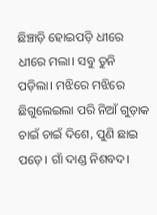ଛିଞ୍ଚାଡ଼ି ହୋଇପଡ଼ି ଧୀରେ ଧୀରେ ମଲା। ସବୁ ତୁନି ପଡ଼ିଲା। ମଝିରେ ମଝିରେ ଛିଗୁଲେଇଲା ପରି ନିଆଁ ଗୁଡ଼ାକ ଚାଇଁ ଚାଇଁ ଦିଶେ, ପୁଣି ଛାଇ ପଡ଼େ। ଗାଁ ଦାଣ୍ଡ ନିଶବଦ।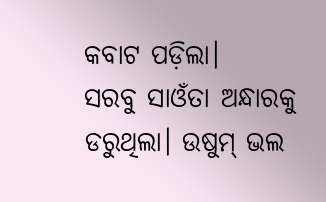କବାଟ ପଡ଼ିଲା।
ସରବୁ ସାଓଁତା ଅନ୍ଧାରକୁ ଡରୁଥିଲା। ଉଷୁମ୍ ଭଲ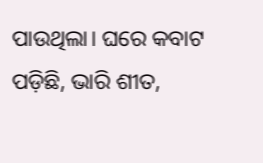ପାଉଥିଲା। ଘରେ କବାଟ ପଡ଼ିଛି, ଭାରି ଶୀତ,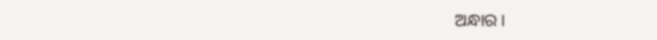ଅନ୍ଧାର।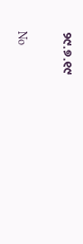୨୯.୭.୧୯

No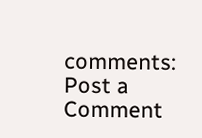comments:
Post a Comment